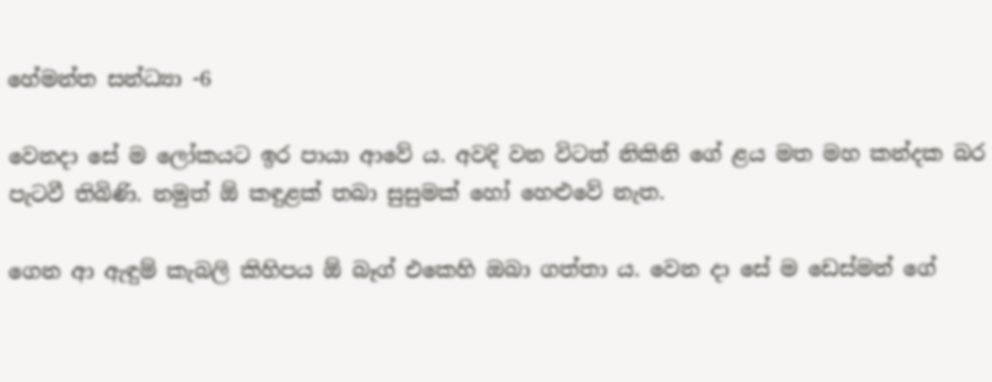හේමන්ත සන්ධ්‍යා -6

වෙනදා සේ ම ලෝකයට ඉර පායා ආවේ ය. අවදි වන විටත් නිකිනි ගේ ළය මත මහ කන්දක බර පැටවී තිබිණි. නමුත් ඕ කඳුළක් තබා සුසුමක් හෝ හෙළුවේ නැත.

ගෙන ආ ඇඳුම් කැබලි කිහිපය ඕ බෑග් එකෙහි ඔබා ගත්තා ය. වෙන දා සේ ම ඩෙස්මන් ගේ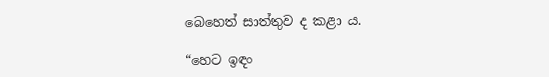බෙහෙත් සාත්තුව ද කළා ය.

“හෙට ඉඳං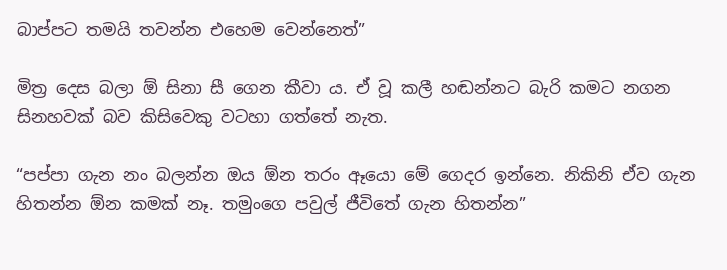බාප්පට තමයි තවන්න එහෙම වෙන්නෙත්”

මිත්‍ර දෙස බලා ඕ සිනා සී ගෙන කීවා ය. ඒ වූ කලී හඬන්නට බැරි කමට නගන සිනහවක් බව කිසිවෙකු වටහා ගත්තේ නැත.

“පප්පා ගැන නං බලන්න ඔය ඕන තරං ඈයො මේ ගෙදර ඉන්නෙ. නිකිනි ඒව ගැන හිතන්න ඕන කමක් නෑ. තමුංගෙ පවුල් ජීවිතේ ගැන හිතන්න”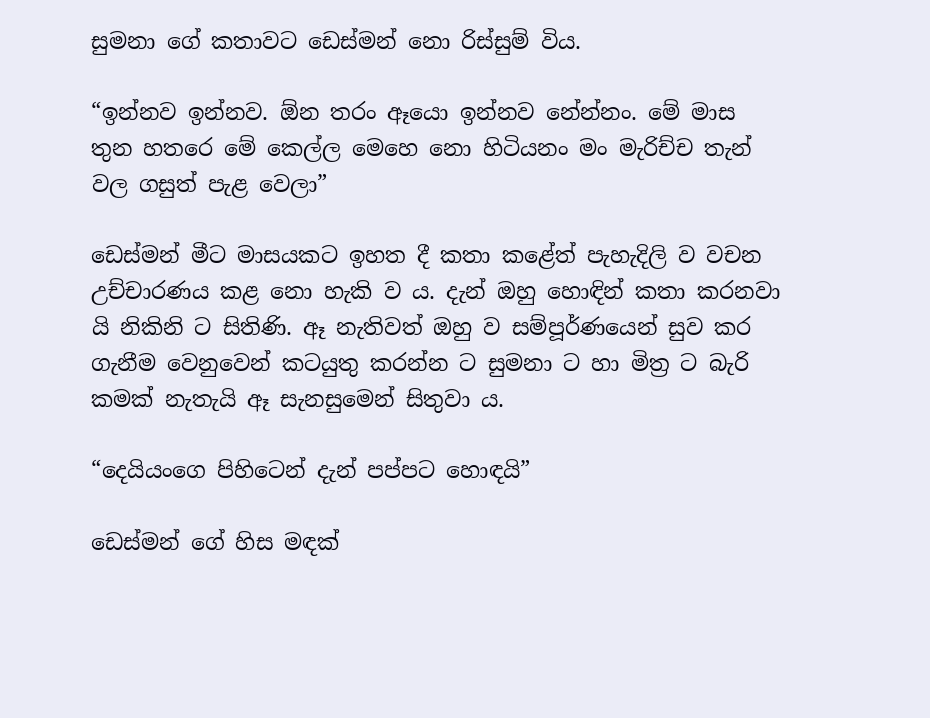සුමනා ගේ කතාවට ඩෙස්මන් නො රිස්සුම් විය.

“ඉන්නව ඉන්නව. ඕන තරං ඈයො ඉන්නව නේන්නං. මේ මාස තුන හතරෙ මේ කෙල්ල මෙහෙ නො හිටියනං මං මැරිච්ච තැන් වල ගසුත් පැළ වෙලා”

ඩෙස්මන් මීට මාසයකට ඉහත දී කතා කළේත් පැහැදිලි ව වචන උච්චාරණය කළ නො හැකි ව ය. දැන් ඔහු හොඳින් කතා කරනවා යි නිකිනි ට සිතිණි. ඈ නැතිවත් ඔහු ව සම්පූර්ණයෙන් සුව කර ගැනීම වෙනුවෙන් කටයුතු කරන්න ට සුමනා ට හා මිත්‍ර ට බැරි කමක් නැතැයි ඈ සැනසුමෙන් සිතුවා ය.

“දෙයියංගෙ පිහිටෙන් දැන් පප්පට හොඳයි”

ඩෙස්මන් ගේ හිස මඳක්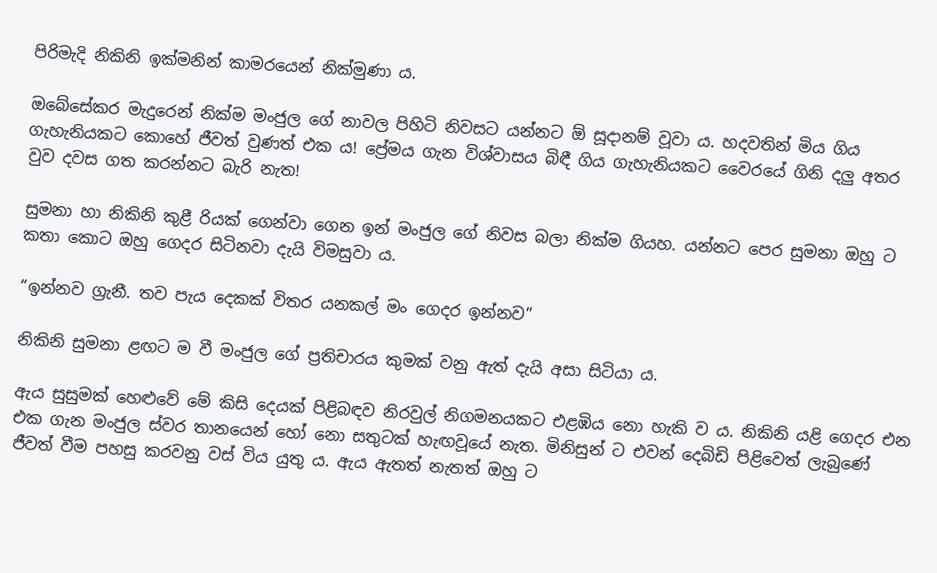පිරිමැදි නිකිනි ඉක්මනින් කාමරයෙන් නික්මුණා ය.

ඔබේසේකර මැදුරෙන් නික්ම මංජුල ගේ නාවල පිහිටි නිවසට යන්නට ඕ සූදානම් වූවා ය. හදවතින් මිය ගිය ගැහැනියකට කොහේ ජීවත් වුණත් එක ය! ප්‍රේමය ගැන විශ්වාසය බිඳී ගිය ගැහැනියකට වෛරයේ ගිනි දලු අතර වුව දවස ගත කරන්නට බැරි නැත!

සුමනා හා නිකිනි කුළී රියක් ගෙන්වා ගෙන ඉන් මංජුල ගේ නිවස බලා නික්ම ගියහ. යන්නට පෙර සුමනා ඔහු ට කතා කොට ඔහු ගෙදර සිටිනවා දැයි විමසුවා ය.

“ඉන්නව ග්‍රැනී. තව පැය දෙකක් විතර යනකල් මං ගෙදර ඉන්නව”

නිකිනි සුමනා ළඟට ම වී මංජුල ගේ ප්‍රතිචාරය කුමක් වනු ඇත් දැයි අසා සිටියා ය.

ඇය සුසුමක් හෙළුවේ මේ කිසි දෙයක් පිළිබඳව නිරවුල් නිගමනයකට එළඹිය නො හැකි ව ය. නිකිනි යළි ගෙදර එන එක ගැන මංජුල ස්වර තානයෙන් හෝ නො සතුටක් හැඟවූයේ නැත. මිනිසුන් ට එවන් දෙබිඩි පිළිවෙත් ලැබුණේ ජීවත් වීම පහසු කරවනු වස් විය යුතු ය. ඇය ඇතත් නැතත් ඔහු ට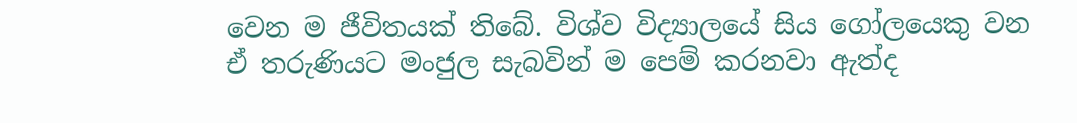වෙන ම ජීවිතයක් තිබේ. විශ්ව විද්‍යාලයේ සිය ගෝලයෙකු වන ඒ තරුණියට මංජුල සැබවින් ම පෙම් කරනවා ඇත්ද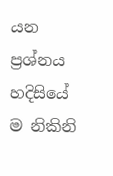යන ප්‍රශ්නය හදිසියේ ම නිකිනි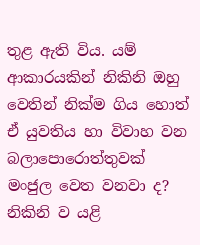තුළ ඇති විය. යම් ආකාරයකින් නිකිනි ඔහු වෙතින් නික්ම ගිය හොත් ඒ යුවතිය හා විවාහ වන බලාපොරොත්තුවක් මංජුල වෙත වනවා ද? නිකිනි ව යළි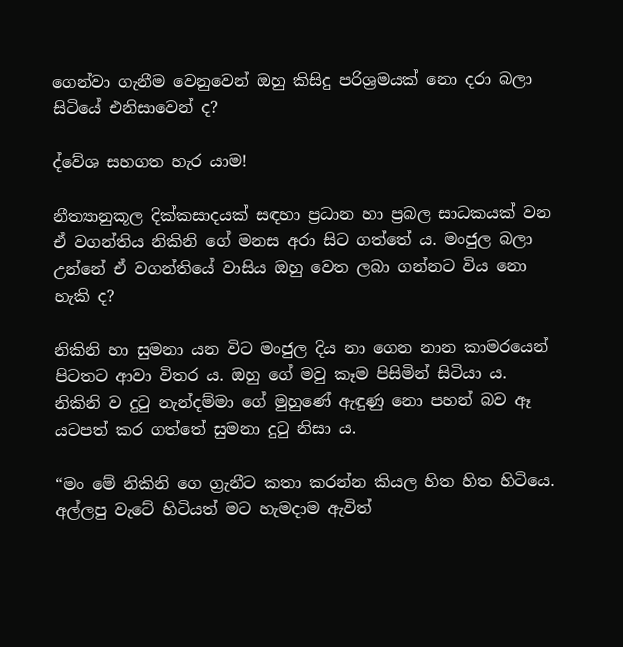ගෙන්වා ගැනීම වෙනුවෙන් ඔහු කිසිදු පරිශ්‍රමයක් නො දරා බලා සිටියේ එනිසාවෙන් ද?

ද්වේශ සහගත හැර යාම!

නීත්‍යානුකූල දික්කසාදයක් සඳහා ප්‍රධාන හා ප්‍රබල සාධකයක් වන ඒ වගන්තිය නිකිනි ගේ මනස අරා සිට ගත්තේ ය. මංජුල බලා උන්නේ ඒ වගන්තියේ වාසිය ඔහු වෙත ලබා ගන්නට විය නො හැකි ද?

නිකිනි හා සුමනා යන විට මංජුල දිය නා ගෙන නාන කාමරයෙන් පිටතට ආවා විතර ය. ඔහු ගේ මවු කෑම පිසිමින් සිටියා ය. නිකිනි ව දුටු නැන්දම්මා ගේ මුහුණේ ඇඳුණු නො පහන් බව ඈ යටපත් කර ගත්තේ සුමනා දුටු නිසා ය.

“මං මේ නිකිනි ගෙ ග්‍රැනීට කතා කරන්න කියල හිත හිත හිටියෙ. අල්ලපු වැටේ හිටියත් මට හැමදාම ඇවිත්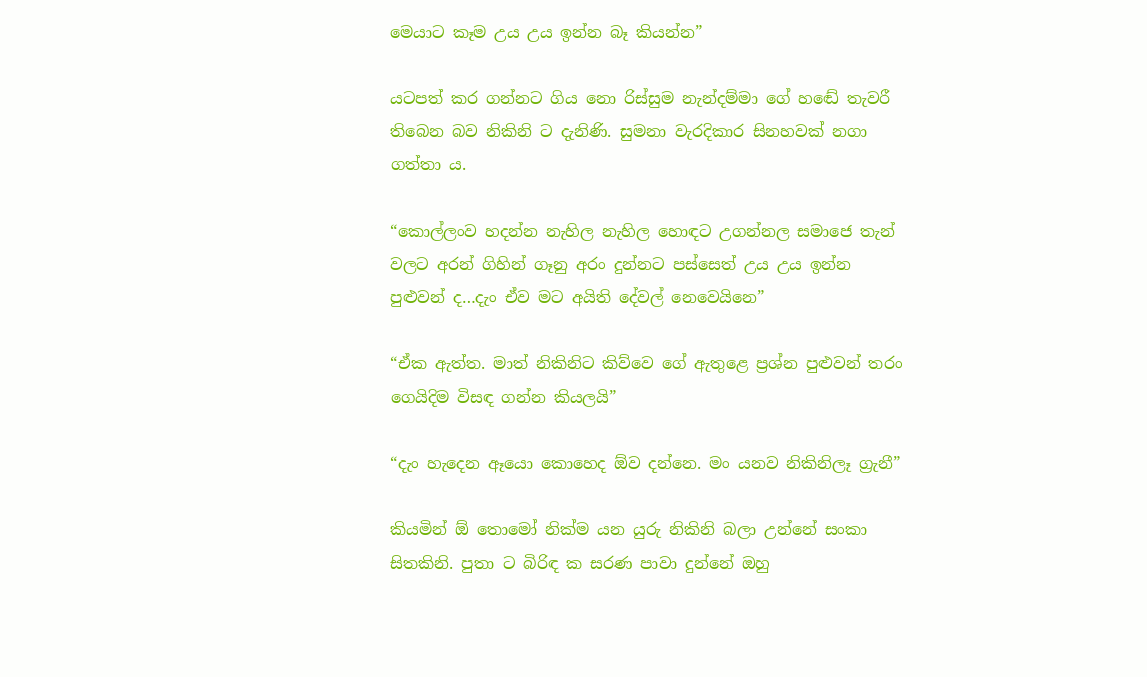මෙයාට කෑම උය උය ඉන්න බෑ කියන්න”

යටපත් කර ගන්නට ගිය නො රිස්සුම නැන්දම්මා ගේ හඬේ තැවරී තිබෙන බව නිකිනි ට දැනිණි. සුමනා වැරදිකාර සිනහවක් නගා ගත්තා ය.

“කොල්ලංව හදන්න නැහිල නැහිල හොඳට උගන්නල සමාජෙ තැන් වලට අරන් ගිහින් ගෑනු අරං දුන්නට පස්සෙත් උය උය ඉන්න පුළුවන් ද…දැං ඒව මට අයිති දේවල් නෙවෙයිනෙ”

“ඒක ඇත්ත. මාත් නිකිනිට කිව්වෙ ගේ ඇතුළෙ ප්‍රශ්න පුළුවන් තරං ගෙයිදිම විසඳ ගන්න කියලයි”

“දැං හැදෙන ඈයො කොහෙද ඕව දන්නෙ. මං යනව නිකිනිලෑ ග්‍රැනී”

කියමින් ඕ තොමෝ නික්ම යන යුරු නිකිනි බලා උන්නේ සංකා සිතකිනි. පුතා ට බිරිඳ ක සරණ පාවා දුන්නේ ඔහු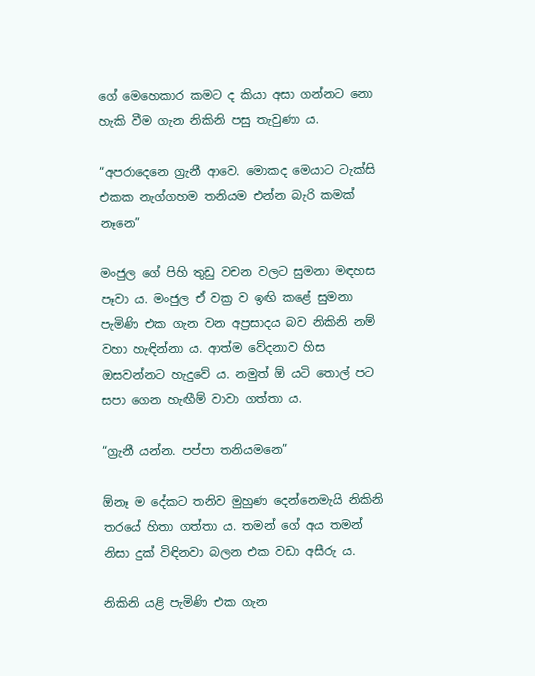ගේ මෙහෙකාර කමට ද කියා අසා ගන්නට නො හැකි වීම ගැන නිකිනි පසු තැවුණා ය.

“අපරාදෙනෙ ග්‍රැනී ආවෙ. මොකද මෙයාට ටැක්සි එකක නැග්ගහම තනියම එන්න බැරි කමක් නෑනෙ”

මංජුල ගේ පිහි තුඩු වචන වලට සුමනා මඳහස පෑවා ය. මංජුල ඒ වක්‍ර ව ඉඟි කළේ සුමනා පැමිණි එක ගැන වන අප්‍රසාදය බව නිකිනි නම් වහා හැඳින්නා ය. ආත්ම වේදනාව හිස ඔසවන්නට හැදුවේ ය. නමුත් ඕ යටි තොල් පට සපා ගෙන හැඟීම් වාවා ගත්තා ය.

“ග්‍රැනී යන්න. පප්පා තනියමනෙ”

ඕනෑ ම දේකට තනිව මුහුණ දෙන්නෙමැයි නිකිනි තරයේ හිතා ගත්තා ය. තමන් ගේ අය තමන් නිසා දුක් විඳිනවා බලන එක වඩා අසීරු ය.

නිකිනි යළි පැමිණි එක ගැන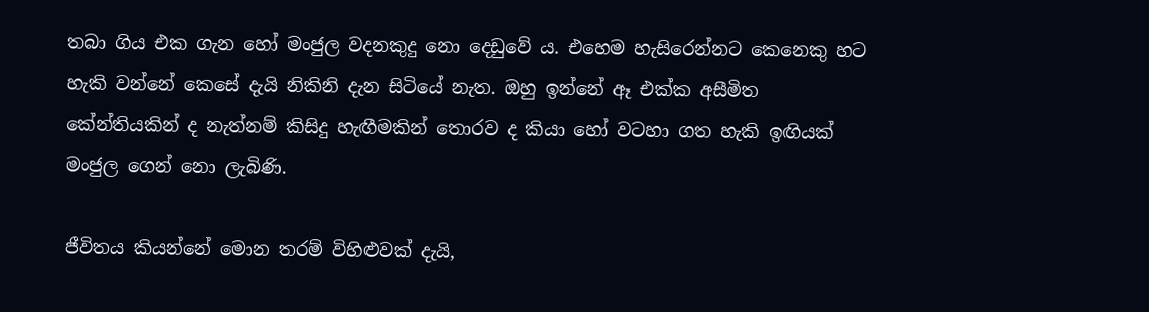තබා ගිය එක ගැන හෝ මංජුල වදනකුදු නො දෙඩුවේ ය. එහෙම හැසිරෙන්නට කෙනෙකු හට හැකි වන්නේ කෙසේ දැයි නිකිනි දැන සිටියේ නැත. ඔහු ඉන්නේ ඈ එක්ක අසීමිත කේන්තියකින් ද නැත්නම් කිසිදු හැඟීමකින් තොරව ද කියා හෝ වටහා ගත හැකි ඉඟියක් මංජුල ගෙන් නො ලැබිණි.

ජීවිතය කියන්නේ මොන තරම් විහිළුවක් දැයි,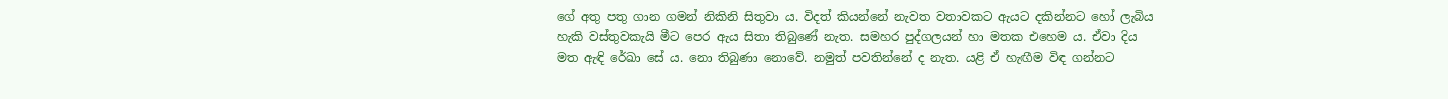ගේ අතු පතු ගාන ගමන් නිකිනි සිතුවා ය. විදත් කියන්නේ නැවත වතාවකට ඇයට දකින්නට හෝ ලැබිය හැකි වස්තුවකැයි මීට පෙර ඇය සිතා තිබුණේ නැත. සමහර පුද්ගලයන් හා මතක එහෙම ය. ඒවා දිය මත ඇඳි රේඛා සේ ය. නො තිබුණා නොවේ. නමුත් පවතින්නේ ද නැත. යළි ඒ හැඟීම විඳ ගන්නට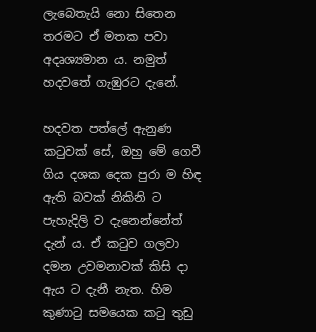ලැබෙතැයි නො සිතෙන තරමට ඒ මතක පවා අදෘශ්‍යමාන ය. නමුත් හදවතේ ගැඹුරට දැනේ.

හදවත පත්ලේ ඇනුණ කටුවක් සේ, ඔහු මේ ගෙවී ගිය දශක දෙක පුරා ම හිඳ ඇති බවක් නිකිනි ට පැහැදිලි ව දැනෙන්නේත් දැන් ය. ඒ කටුව ගලවා දමන උවමනාවක් කිසි දා ඇය ට දැනී නැත. හිම කුණාටු සමයෙක කටු තුඩු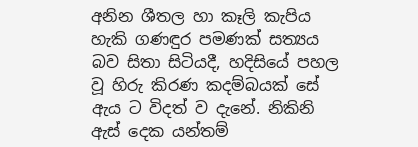අනින ශීතල හා කෑලි කැපිය හැකි ගණඳුර පමණක් සත්‍යය බව සිතා සිටියදී, හදිසියේ පහල වූ හිරු කිරණ කදම්බයක් සේ ඇය ට විදත් ව දැනේ. නිකිනි ඇස් දෙක යන්තම්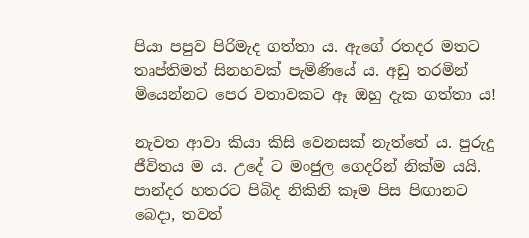පියා පපුව පිරිමැද ගත්තා ය. ඇගේ රතදර මතට තෘප්තිමත් සිනහවක් පැමිණියේ ය. අඩු තරමින් මියෙන්නට පෙර වතාවකට ඈ ඔහු දැක ගත්තා ය!

නැවත ආවා කියා කිසි වෙනසක් නැත්තේ ය. පුරුදු ජීවිතය ම ය. උදේ ට මංජුල ගෙදරින් නික්ම යයි. පාන්දර හතරට පිබිද නිකිනි කෑම පිස පිඟානට බෙදා, තවත්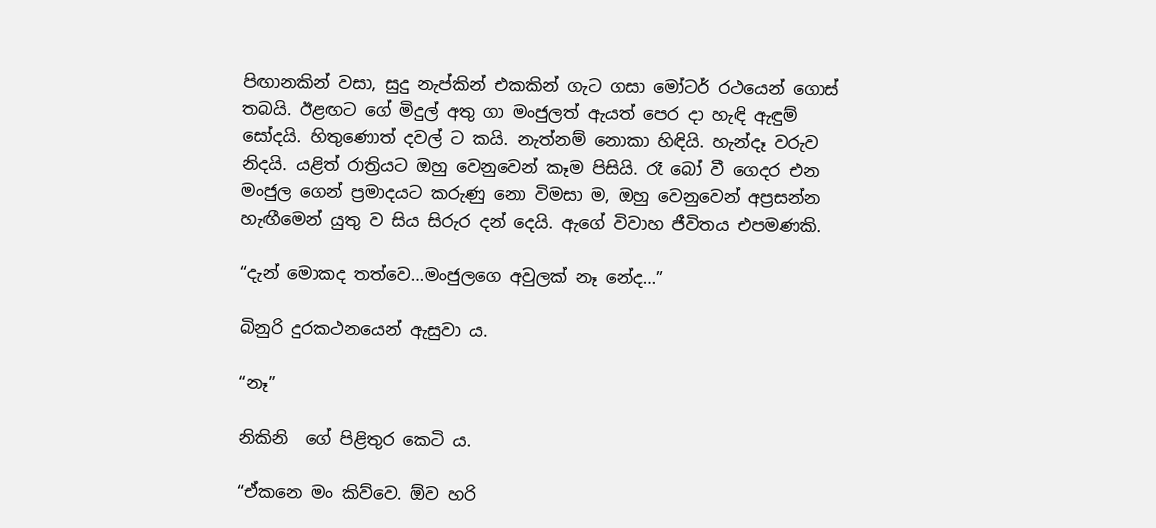පිඟානකින් වසා, සුදු නැප්කින් එකකින් ගැට ගසා මෝටර් රථයෙන් ගොස් තබයි. ඊළඟට ගේ මිදුල් අතු ගා මංජුලත් ඇයත් පෙර දා හැඳි ඇඳුම් සෝදයි. හිතුණොත් දවල් ට කයි. නැත්නම් නොකා හිඳියි. හැන්දෑ වරුව නිදයි. යළිත් රාත්‍රියට ඔහු වෙනුවෙන් කෑම පිසියි. රෑ බෝ වී ගෙදර එන මංජුල ගෙන් ප්‍රමාදයට කරුණු නො විමසා ම, ඔහු වෙනුවෙන් අප්‍රසන්න හැඟීමෙන් යුතු ව සිය සිරුර දන් දෙයි. ඇගේ විවාහ ජීවිතය එපමණකි.

“දැන් මොකද තත්වෙ…මංජුලගෙ අවුලක් නෑ නේද…”

බිනුරි දුරකථනයෙන් ඇසුවා ය.

“නෑ”

නිකිනි  ගේ පිළිතුර කෙටි ය.

“ඒකනෙ මං කිව්වෙ. ඕව හරි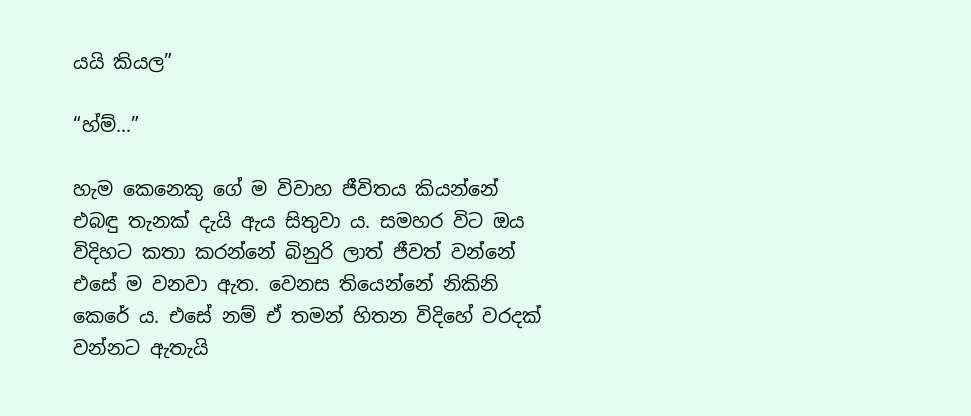යයි කියල”

“හ්ම්…”

හැම කෙනෙකු ගේ ම විවාහ ජීවිතය කියන්නේ එබඳු තැනක් දැයි ඇය සිතුවා ය. සමහර විට ඔය විදිහට කතා කරන්නේ බිනුරි ලාත් ජීවත් වන්නේ එසේ ම වනවා ඇත. වෙනස තියෙන්නේ නිකිනි කෙරේ ය. එසේ නම් ඒ තමන් හිතන විදිහේ වරදක් වන්නට ඇතැයි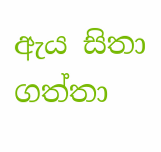ඇය සිතා ගත්තා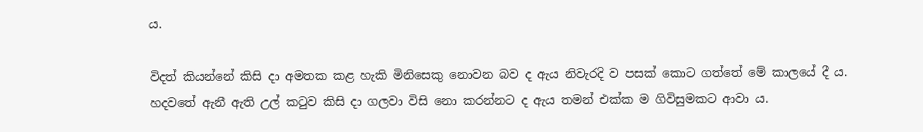ය.

විදත් කියන්නේ කිසි දා අමතක කළ හැකි මිනිසෙකු නොවන බව ද ඇය නිවැරදි ව පසක් කොට ගත්තේ මේ කාලයේ දී ය. හදවතේ ඇනී ඇති උල් කටුව කිසි දා ගලවා විසි නො කරන්නට ද ඇය තමන් එක්ක ම ගිවිසුමකට ආවා ය.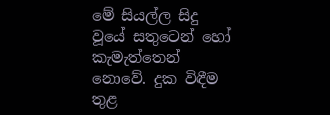මේ සියල්ල සිදු වූයේ සතුටෙන් හෝ කැමැත්තෙන් නොවේ. දුක විඳීම තුළ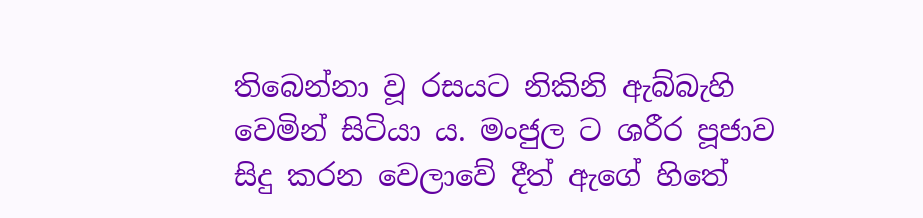තිබෙන්නා වූ රසයට නිකිනි ඇබ්බැහි වෙමින් සිටියා ය. මංජුල ට ශරීර පූජාව සිදු කරන වෙලාවේ දීත් ඇගේ හිතේ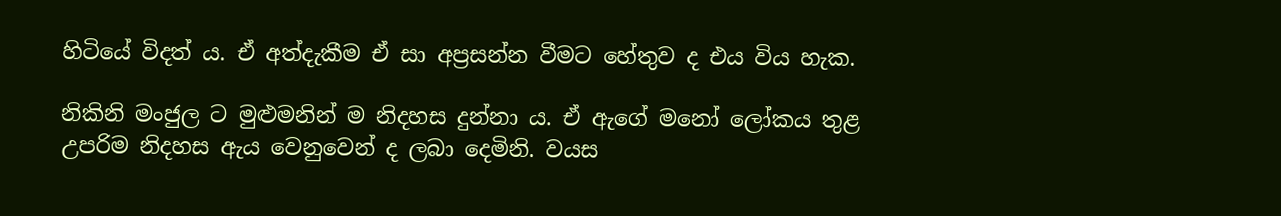හිටියේ විදත් ය. ඒ අත්දැකීම ඒ සා අප්‍රසන්න වීමට හේතුව ද එය විය හැක.

නිකිනි මංජුල ට මුළුමනින් ම නිදහස දුන්නා ය. ඒ ඇගේ මනෝ ලෝකය තුළ උපරිම නිදහස ඇය වෙනුවෙන් ද ලබා දෙමිනි. වයස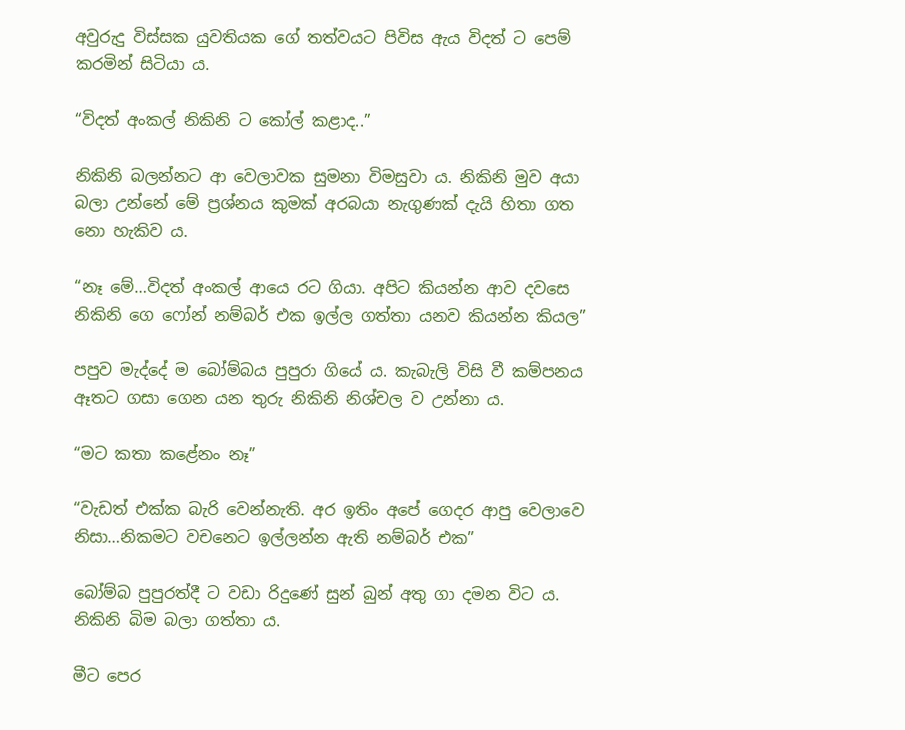අවුරුදු විස්සක යුවතියක ගේ තත්වයට පිවිස ඇය විදත් ට පෙම් කරමින් සිටියා ය.

“විදත් අංකල් නිකිනි ට කෝල් කළාද..”

නිකිනි බලන්නට ආ වෙලාවක සුමනා විමසුවා ය. නිකිනි මුව අයා බලා උන්නේ මේ ප්‍රශ්නය කුමක් අරබයා නැගුණක් දැයි හිතා ගත නො හැකිව ය.

“නෑ මේ…විදත් අංකල් ආයෙ රට ගියා. අපිට කියන්න ආව දවසෙ නිකිනි ගෙ ෆෝන් නම්බර් එක ඉල්ල ගත්තා යනව කියන්න කියල”

පපුව මැද්දේ ම බෝම්බය පුපුරා ගියේ ය. කැබැලි විසි වී කම්පනය ඈතට ගසා ගෙන යන තුරු නිකිනි නිශ්චල ව උන්නා ය.

“මට කතා කළේනං නෑ”

“වැඩත් එක්ක බැරි වෙන්නැති. අර ඉතිං අපේ ගෙදර ආපු වෙලාවෙ නිසා…නිකමට වචනෙට ඉල්ලන්න ඇති නම්බර් එක”

බෝම්බ පුපුරත්දී ට වඩා රිදුණේ සුන් බුන් අතු ගා දමන විට ය. නිකිනි බිම බලා ගත්තා ය.

මීට පෙර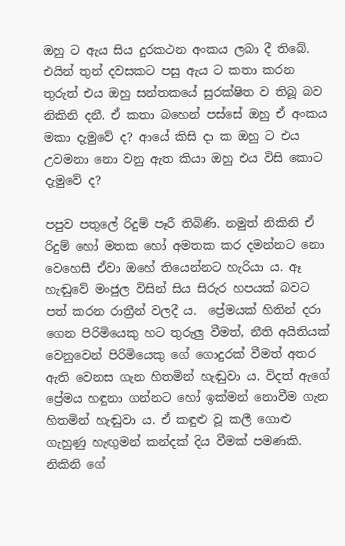ඔහු ට ඇය සිය දුරකථන අංකය ලබා දී තිබේ. එයින් තුන් දවසකට පසු ඇය ට කතා කරන තුරුත් එය ඔහු සන්තකයේ සුරක්ෂිත ව තිබූ බව නිකිනි දනී. ඒ කතා බහෙන් පස්සේ ඔහු ඒ අංකය මකා දැමුවේ ද? ආයේ කිසි දා ක ඔහු ට එය උවමනා නො වනු ඇත කියා ඔහු එය විසි කොට දැමුවේ ද?

පපුව පතුලේ රිදුම් පෑරී තිබිණි. නමුත් නිකිනි ඒ රිදුම් හෝ මතක හෝ අමතක කර දමන්නට නො වෙහෙසී ඒවා ඔහේ තියෙන්නට හැරියා ය. ඈ හැඬුවේ මංජුල විසින් සිය සිරුර හපයක් බවට පත් කරන රාත්‍රීන් වලදී ය.  ප්‍රේමයක් හිතින් දරා ගෙන පිරිමියෙකු හට තුරුලු වීමත්, නීති අයිතියක් වෙනුවෙන් පිරිමියෙකු ගේ ගොදුරක් වීමත් අතර ඇති වෙනස ගැන හිතමින් හැඬුවා ය. විදත් ඇගේ ප්‍රේමය හඳුනා ගන්නට හෝ ඉක්මන් නොවීම ගැන හිතමින් හැඬුවා ය. ඒ කඳුළු වූ කලී ගොළු ගැහුණු හැඟුමන් කන්දක් දිය වීමක් පමණකි. නිකිනි ගේ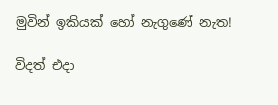මුවින් ඉකියක් හෝ නැගුණේ නැත!

විදත් එදා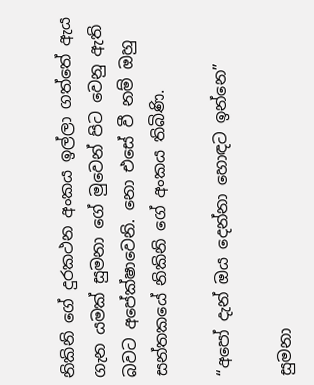නිකිනි ගේ දුරකථන අංකය ඉල්ලා ගත්තේ ඇය ගැන යමක් සුමනා ගේ මුවෙන් පිට වෙනු ඇති බවට අපේක්ෂාවෙනි. නො එසේ වී නම් ඔහු සන්තකයේ නිකිනි ගේ අංකය තිබිණි.

“අපෝ දැන් ඔය දෙන්නා හොඳට ඉන්නෙ”

සුමනා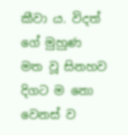කීවා ය. විදත් ගේ මුහුණ  මත වූ සිනහව දිගට ම නො වෙනස් ව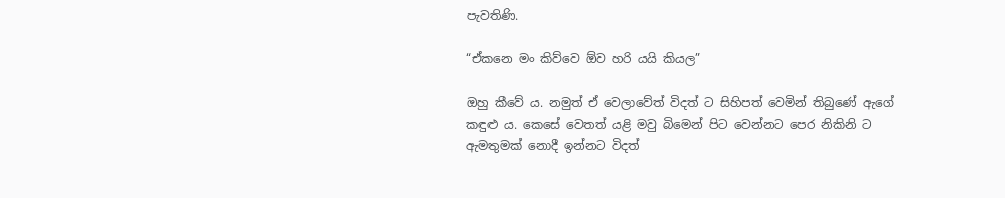පැවතිණි.

“ඒකනෙ මං කිව්වෙ ඕව හරි යයි කියල”

ඔහු කීවේ ය. නමුත් ඒ වෙලාවේත් විදත් ට සිහිපත් වෙමින් තිබුණේ ඇගේ කඳුළු ය. කෙසේ වෙතත් යළි මවු බිමෙන් පිට වෙන්නට පෙර නිකිනි ට ඇමතුමක් නොදී ඉන්නට විදත්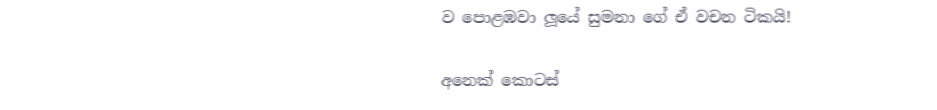ව පොළඹවා ලූයේ සුමනා ගේ ඒ වචන ටිකයි!

අනෙක් කොටස්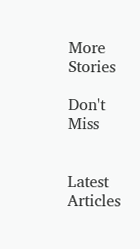More Stories

Don't Miss


Latest Articles